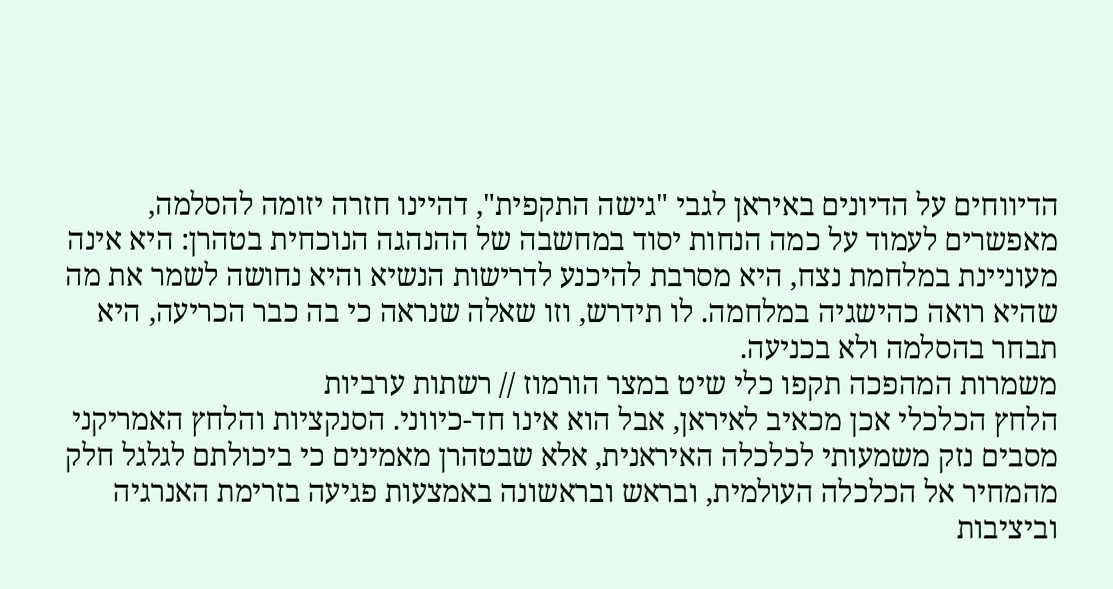הדיווחים על הדיונים באיראן לגבי "גישה התקפית", דהיינו חזרה יזומה להסלמה, מאפשרים לעמוד על כמה הנחות יסוד במחשבה של ההנהגה הנוכחית בטהרן: היא אינה מעוניינת במלחמת נצח, היא מסרבת להיכנע לדרישות הנשיא והיא נחושה לשמר את מה שהיא רואה כהישגיה במלחמה. לו תידרש, וזו שאלה שנראה כי בה כבר הכריעה, היא תבחר בהסלמה ולא בכניעה.
משמרות המהפכה תקפו כלי שיט במצר הורמוז // רשתות ערביות
הלחץ הכלכלי אכן מכאיב לאיראן, אבל הוא אינו חד-כיווני. הסנקציות והלחץ האמריקני מסבים נזק משמעותי לכלכלה האיראנית, אלא שבטהרן מאמינים כי ביכולתם לגלגל חלק מהמחיר אל הכלכלה העולמית, ובראש ובראשונה באמצעות פגיעה בזרימת האנרגיה וביציבות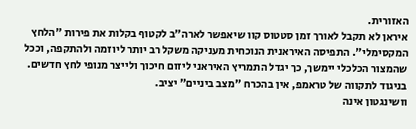האזורית.
איראן לא תקבל לאורך זמן סטטוס קוו שיאפשר לארה"ב לקטוף בקלות את פירות "הלחץ המקסימלי". התפיסה האיראנית הנוכחית מעניקה משקל רב יותר ליוזמה ולהתקפה, וככל שהמצור הכלכלי יימשך, כך יגדל התמריץ האיראני ליזום חיכוך ולייצר מנופי לחץ חדשים.
בניגוד לתקווה של טראמפ, אין בהכרח "מצב ביניים" יציב.
וושינגטון אינה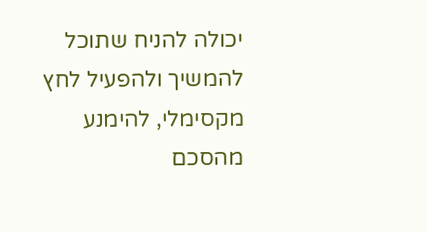יכולה להניח שתוכל להמשיך ולהפעיל לחץ מקסימלי, להימנע מהסכם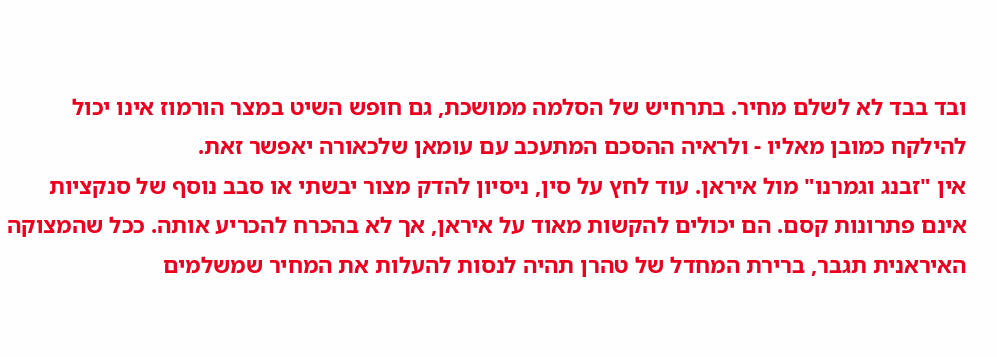ובד בבד לא לשלם מחיר. בתרחיש של הסלמה ממושכת, גם חופש השיט במצר הורמוז אינו יכול להילקח כמובן מאליו - ולראיה ההסכם המתעכב עם עומאן שלכאורה יאפשר זאת.
אין "זבנג וגמרנו" מול איראן. עוד לחץ על סין, ניסיון להדק מצור יבשתי או סבב נוסף של סנקציות אינם פתרונות קסם. הם יכולים להקשות מאוד על איראן, אך לא בהכרח להכריע אותה. ככל שהמצוקה האיראנית תגבר, ברירת המחדל של טהרן תהיה לנסות להעלות את המחיר שמשלמים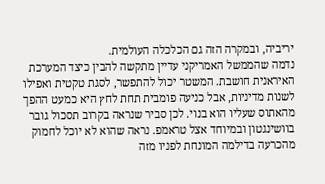יריביה, ובמקרה הזה גם הכלכלה העולמית.
נדמה שהממשל האמריקני עדיין מתקשה להבין כיצד המערכת האיראנית חושבת. המשטר יכול להתפשר, לסגת טקטית ואפילו לשנות מדיניות, אבל כניעה פומבית תחת לחץ היא כמעט ההפך מהאתוס שעליו הוא בנוי. לכן סביר שנראה בקרוב תסכול גובר בוושינגטון ובמיוחד אצל טראמפ. נראה שהוא לא יוכל לחמוק מהכרעה בדילמה המונחת לפניו מזה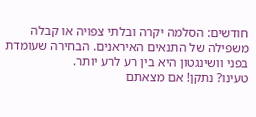חודשים: הסלמה יקרה ובלתי צפויה או קבלה משפילה של התנאים האיראנים. הבחירה שעומדת בפני וושינגטון היא בין רע לרע יותר.
טעינו? נתקן! אם מצאתם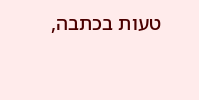טעות בכתבה,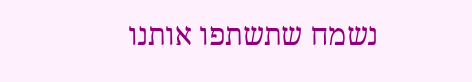נשמח שתשתפו אותנו